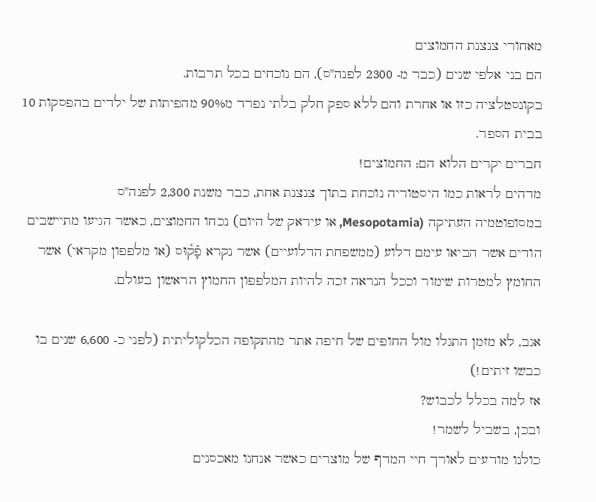מאחורי צנצנת החמוצים
הם בני אלפי שנים (כבר מ- 2300 לפנה"ס), הם נוכחים בכל תרבות.
בקונסטלציה כזו או אחרת והם ללא ספק חלק בלתי נפרד מ90% מהפיתות של ילדים בהפסקות 10 בבית הספר.
חברים יקרים הלוא הם; החמוצים!
מדהים לראות כמו היסטוריה נוכחת בתוך צנצנת אחת, כבר משנת 2,300 לפנה"ס
במסופוטמיה העתיקה (Mesopotamia, או עיראק של היום) נכחו החמוצים, כאשר הגיעו מתיישבים הודים אשר הביאו עימם דלוע (ממשפחת הדלועיים) אשר נקרא פָֿק֫וּס (או מלפפון מקראי) אשר החומץ למטרות שימור וככל הנראה זכה להיות המלפפון החמוץ הראשון בעולם.

אגב, לא מזמן התגלו מול החופים של חיפה אתר מהתקופה הכלקוליתית (לפני כ- 6,600 שנים בו כבשו זיתים!)
אז למה בכלל לכבוש?
ובכן, בשביל לשמר!
כולנו מודעים לאורך חיי המדף של מוצרים כאשר אנחנו מאכסנים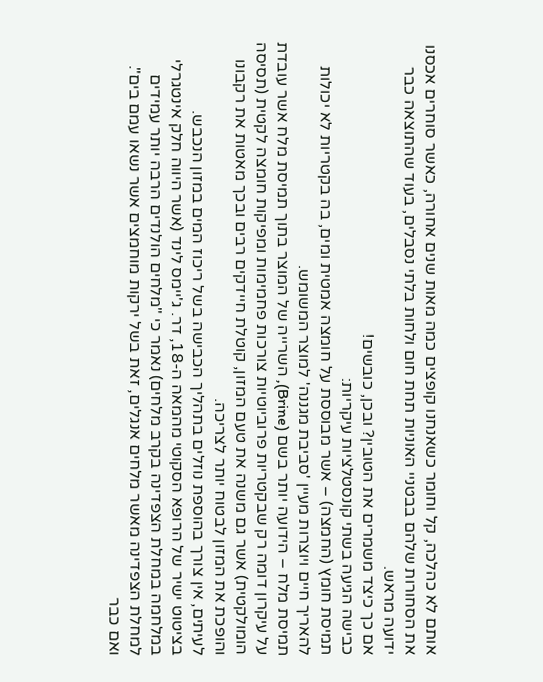אותם לא כהלכה, קל וחומר כשאנחנו קופצים כמה מאות שנים אחורה, כאשר סוחרים אכסנו את הסחורות שלהם בבטניי האוניות תחת חום ולחות בלתי נסבלים, בעוד שהתוצאה כבר ידועה מראש.
אם כך כיצד משמרים את הטובין? ובכן, כובשים!
כבישה הגיעה בשתי קונסטלציות עיקריות:
תמיסת חומץ (החמצה) – אשר מבוססת על חומצה אמטית ומים, בה בקטריות לא יכולות להאריך חיים ויוצרות מעיין 'סביבת מגננה' למוצר המשומש.
תמיסת מלח – הידועה יותר בשם (Brine), השרייה של המוצר בתוך תמיסת מלח אשר עובדת על עיקרון דומה רק שבקטריות פרוביוטיות צורכות פחמימות ומפיקות חומצה לקטית (תסיסה הומולקטית) אשר גם משנה את טעם המזון, קוטלת חיידקים רבים ובכך מאטות את רקבונו והופכת את המזון לבטוח יותר לצריכה.
לעיתים, אין צורך בהוספת נוזלים בתהליך הכבישה בשל ריכוז המים במזון הנכבש.
בציטוט ישיר של הרופא הסקוטי מהמאה ה-18, דר. ג'יימס לינד (אשר היווה חלק אינטגרלי במלחמה במחלת הצפדינה בקרב מלחים) נאמר כי "מלחים הולנדים הרבה יותר עמידים למחלת הצפדינה מאשר מלחים אנגלים, זאת בשל ירקות מוחמצים אשר נשאו עמם בים".
ואם כבר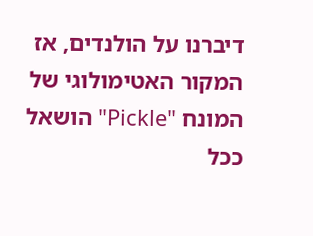דיברנו על הולנדים, אז המקור האטימולוגי של המונח "Pickle" הושאל ככל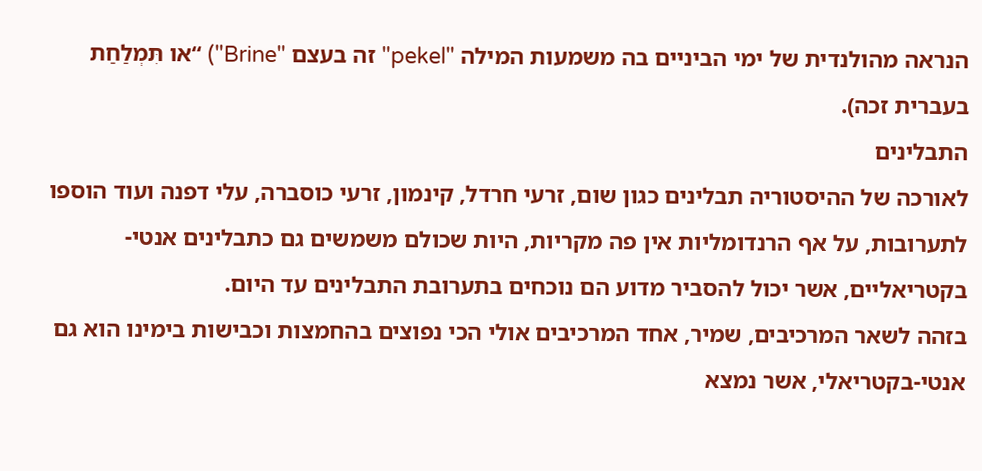הנראה מהולנדית של ימי הביניים בה משמעות המילה "pekel" זה בעצם "Brine") “או תִּמְלַחַת בעברית זכה).
התבלינים
לאורכה של ההיסטוריה תבלינים כגון שום, זרעי חרדל, קינמון, זרעי כוסברה, עלי דפנה ועוד הוספו לתערובות, על אף הרנדומליות אין פה מקריות, היות שכולם משמשים גם כתבלינים אנטי-בקטריאליים, אשר יכול להסביר מדוע הם נוכחים בתערובת התבלינים עד היום.
בזהה לשאר המרכיבים, שמיר, אחד המרכיבים אולי הכי נפוצים בהחמצות וכבישות בימינו הוא גם אנטי-בקטריאלי, אשר נמצא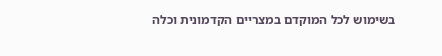בשימוש לכל המוקדם במצריים הקדמונית וכלה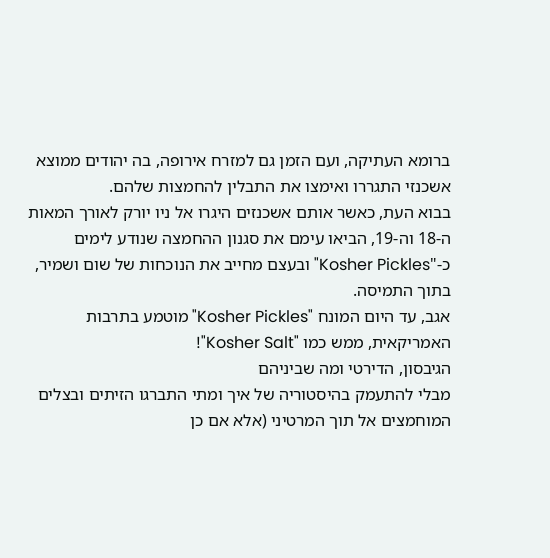ברומא העתיקה, ועם הזמן גם למזרח אירופה, בה יהודים ממוצא אשכנזי התגררו ואימצו את התבלין להחמצות שלהם.
בבוא העת, כאשר אותם אשכנזים היגרו אל ניו יורק לאורך המאות ה-18 וה-19, הביאו עימם את סגנון ההחמצה שנודע לימים כ-"Kosher Pickles" ובעצם מחייב את הנוכחות של שום ושמיר, בתוך התמיסה.
אגב, עד היום המונח "Kosher Pickles" מוטמע בתרבות האמריקאית, ממש כמו "Kosher Salt"!
הגיבסון, הדירטי ומה שביניהם
מבלי להתעמק בהיסטוריה של איך ומתי התברגו הזיתים ובצלים המוחמצים אל תוך המרטיני (אלא אם כן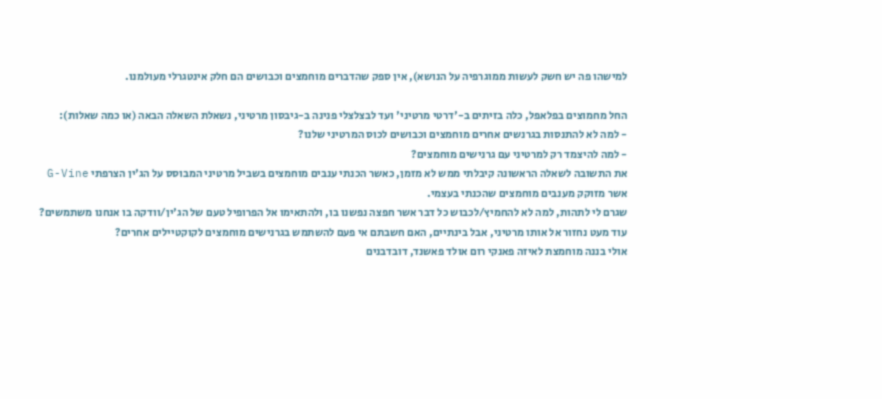למישהו פה יש חשק לעשות ממוגרפיה על הנושא), אין ספק שהדברים מוחמצים וכבושים הם חלק אינטגרלי מעולמנו.

החל מחמוצים בפלאפל, כלה בזיתים ב-'דרטי מרטיני' ועד לבצלצלי פנינה ב-גיבסון מרטיני, נשאלת השאלה הבאה (או כמה שאלות):
- למה לא להתנסות בגרנשים אחרים מוחמצים וכבושים לכוס המרטיני שלנו?
- למה להיצמד רק למרטיני עם גרנישים מוחמצים?
את התשובה לשאלה הראשונה קיבלתי ממש לא מזמן, כאשר הכנתי ענבים מוחמצים בשביל מרטיני המבוסס על הג'ין הצרפתי G-Vine אשר מזוקק מענבים מוחמצים שהכנתי בעצמי.
שגרם לי לתהות, למה לא להחמיץ/לכבוש כל דבר אשר חפצה נפשנו בו, ולהתאימו אל הפרופיל טעם של הג'ין/וודקה בו אנחנו משתמשים?
עוד מעט נחזור אל אותו מרטיני, אבל בינתיים, האם חשבתם אי פעם להשתמש בגרנישים מוחמצים לקוקטיילים אחרים?
אולי בננה מוחמצת לאיזה פאנקי רום אולד פאשנד, דובדבנים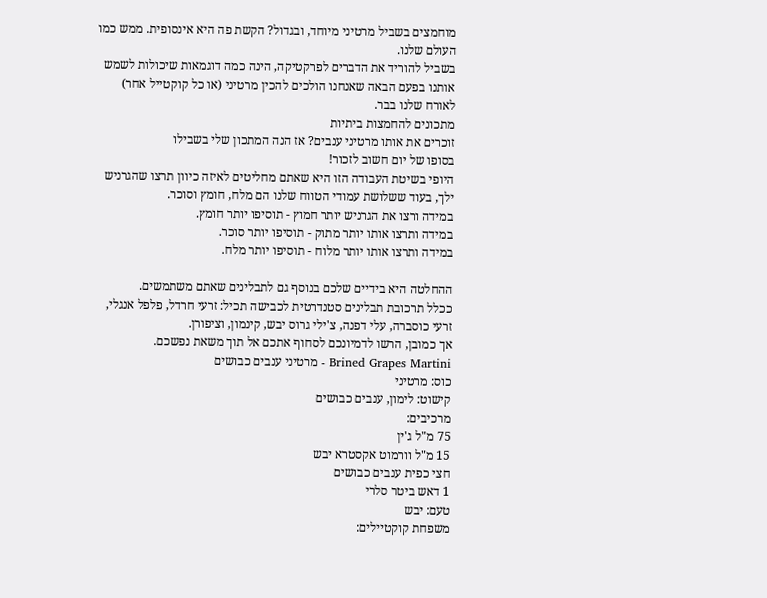מוחמצים בשביל מרטיני מיוחד, ובגדול? הקשת פה היא אינסופית. ממש כמו העולם שלנו.
בשביל להוריד את הדברים לפרקטיקה, הינה כמה דוגמאות שיכולות לשמש אותנו בפעם הבאה שאנחנו הולכים להכין מרטיני (או כל קוקטייל אחר) לאורח שלנו בבר.
מתכונים להחמצות ביתיות
זוכרים את אותו מרטיני ענבים? אז הנה המתכון שלי בשבילו
בסופו של יום חשוב לזכור!
היופי בשיטת העבודה הזו היא שאתם מחליטים לאיזה כיוון תרצו שהגרניש ילך, בעוד ששלושת עמודי הטווח שלנו הם מלח, חומץ וסוכר.
במידה ורצו את הגרניש יותר חמוץ - תוסיפו יותר חומץ.
במידה ותרצו אותו יותר מתוק - תוסיפו יותר סוכר.
במידה ותרצו אותו יותר מלוח - תוסיפו יותר מלח.

ההחלטה היא בידיים שלכם בנוסף גם לתבלינים שאתם משתמשים.
ככלל תרכובת תבלינים סטנדרטית לכבישה תכיל: זרעי חרדל, פלפל אנגלי, זרעי כוסברה, עלי דפנה, צ'ילי גרוס יבש, קינמון, וציפורן.
אך כמובן, הרשו לדמיונכם לסחוף אתכם אל תוך משאת נפשכם.
Brined Grapes Martini - מרטיני ענבים כבושים
כוס: מרטיני
קישוט: לימון, ענבים כבושים
מרכיבים:
75 מ"ל ג'ין
15 מ"ל וורמוט אקסטרא יבש
חצי כפית ענבים כבושים
1 דאש ביטר סלרי
טעם: יבש
משפחת קוקטיילים: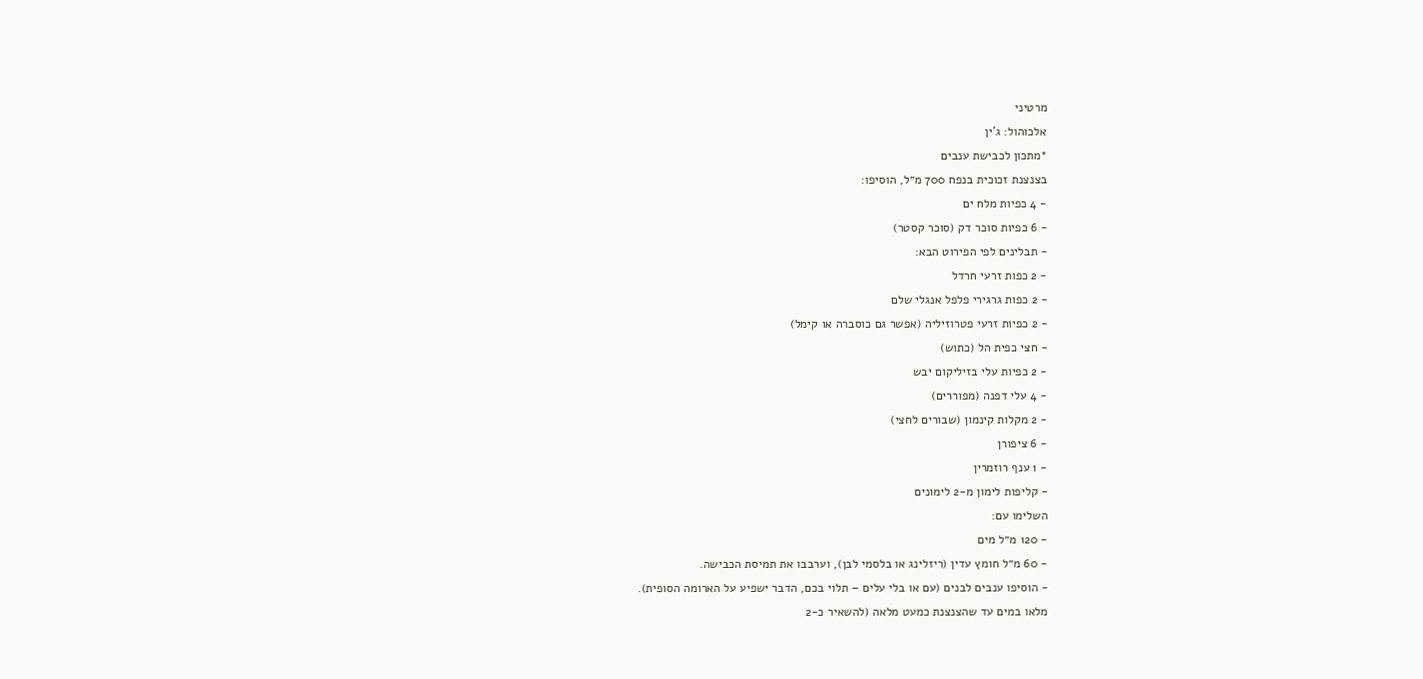מרטיני
אלכוהול: ג'ין
*מתכון לכבישת ענבים
בצנצנת זכוכית בנפח 700 מ״ל, הוסיפו:
- 4 כפיות מלח ים
- 6 כפיות סוכר דק (סוכר קסטר)
- תבלינים לפי הפירוט הבא:
- 2 כפות זרעי חרדל
- 2 כפות גרגירי פלפל אנגלי שלם
- 2 כפיות זרעי פטרוזיליה (אפשר גם כוסברה או קימל)
- חצי כפית הל (כתוש)
- 2 כפיות עלי בזיליקום יבש
- 4 עלי דפנה (מפוררים)
- 2 מקלות קינמון (שבורים לחצי)
- 6 ציפורן
- 1 ענף רוזמרין
- קליפות לימון מ-2 לימונים
השלימו עם:
- 120 מ״ל מים
- 60 מ״ל חומץ עדין (ריזלינג או בלסמי לבן), וערבבו את תמיסת הכבישה.
- הוסיפו ענבים לבנים (עם או בלי עלים – תלוי בכם, הדבר ישפיע על הארומה הסופית).
מלאו במים עד שהצנצנת כמעט מלאה (להשאיר כ-2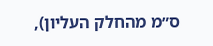ס״מ מהחלק העליון),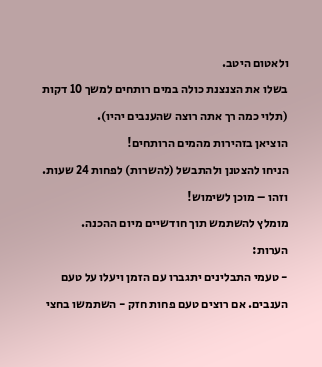ולאטום היטב.
בשלו את הצנצנת כולה במים רותחים למשך 10 דקות (תלוי כמה רך אתה רוצה שהענבים יהיו).
הוציאן בזהירות מהמים הרותחים!
הניחו להצטנן ולהתבשל (להשרות) לפחות 24 שעות.
וזהו – מוכן לשימוש!
מומלץ להשתמש תוך חודשיים מיום ההכנה.
הערות:
- טעמי התבלינים יתגברו עם הזמן ויעלו על טעם הענבים. אם רוצים טעם פחות חזק - השתמשו בחצי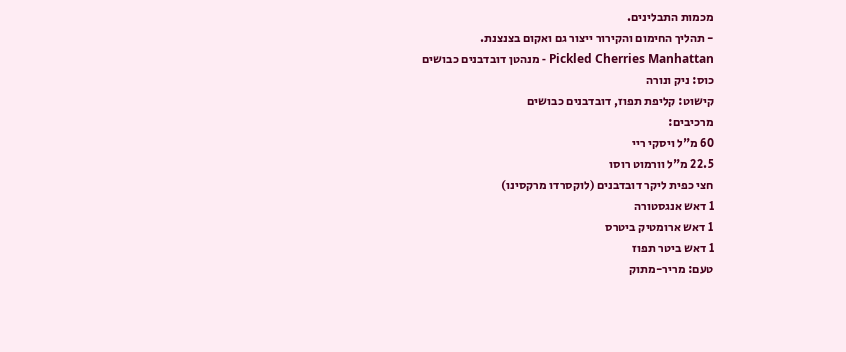מכמות התבלינים.
- תהליך החימום והקירור ייצור גם ואקום בצנצנת.
Pickled Cherries Manhattan - מנהטן דובדבנים כבושים
כוס: ניק ונורה
קישוט: קליפת תפוז, דובדבנים כבושים
מרכיבים:
60 מ"ל ויסקי ריי
22.5 מ"ל וורמוט רוסו
חצי כפית ליקר דובדבנים (לוקסרדו מרקסינו)
1 דאש אנגסטורה
1 דאש ארומטיק ביטרס
1 דאש ביטר תפוז
טעם: מריר-מתוק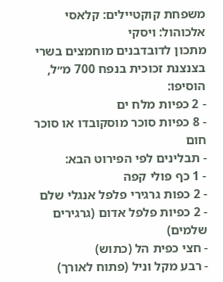משפחת קוקטיילים: קלאסי
אלכוהול: ויסקי
מתכון לדובדבנים מוחמצים בשרי
בצנצנת זכוכית בנפח 700 מ״ל, הוסיפו:
- 2 כפיות מלח ים
- 8 כפיות סוכר מוסקובדו או סוכר חום
- תבלינים לפי הפירוט הבא:
- 1 כף פולי קפה
- 2 כפות גרגירי פלפל אנגלי שלם
- 2 כפיות פלפל אדום (גרגירים שלמים)
- חצי כפית הל (כתוש)
- רבע מקל וניל (פתוח לאורך)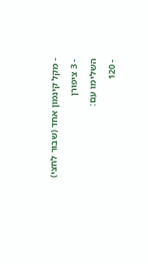- מקל קינמון אחד (שבור לחצי)
- 3 ציפורן
השלימו עם:
- 120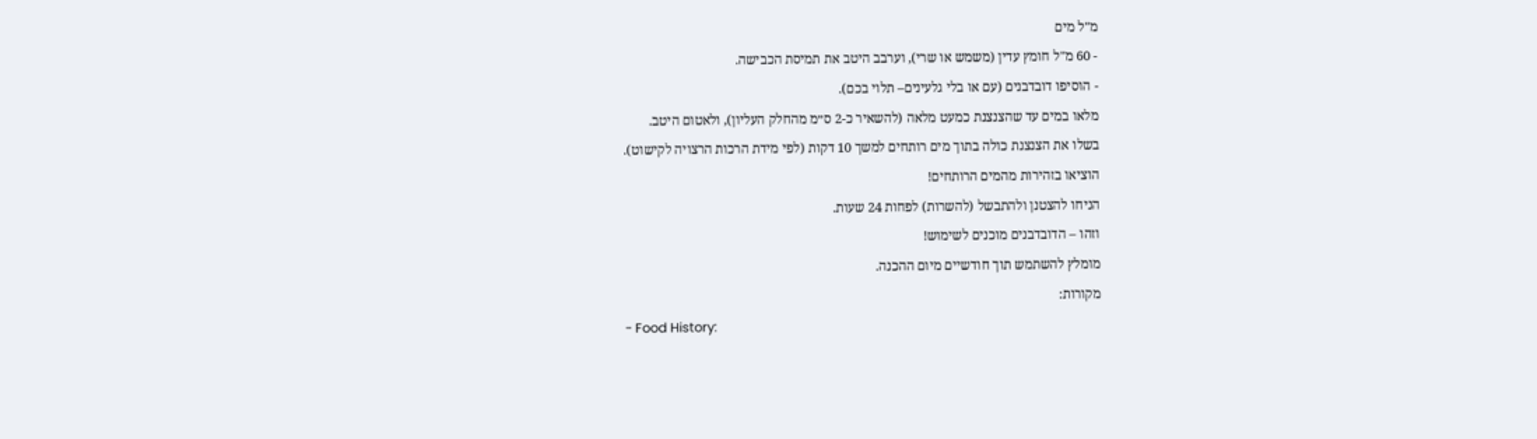מ"ל מים
- 60 מ"ל חומץ עדין (משמש או שרי), וערבב היטב את תמיסת הכבישה.
- הוסיפו דובדבנים (עם או בלי גלעינים– תלוי בכם).
מלאו במים עד שהצנצנת כמעט מלאה (להשאיר כ-2 ס״מ מהחלק העליון), ולאטום היטב.
בשלו את הצנצנת כולה בתוך מים רותחים למשך 10 דקות (לפי מידת הרכות הרצויה לקישוט).
הוציאו בזהירות מהמים הרותחים!
הניחו להצטנן ולהתבשל (להשרות) לפחות 24 שעות.
וזהו – הדובדבנים מוכנים לשימוש!
מומלץ להשתמש תוך חודשיים מיום ההכנה.
מקורות:
- Food History: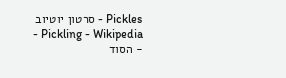Pickles - סרטון יוטיוב
- Pickling - Wikipedia
- הסוד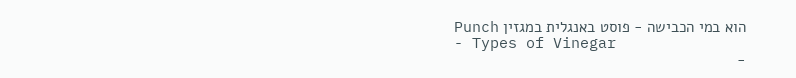הוא במי הכבישה - פוסט באנגלית במגזין Punch
- Types of Vinegar
-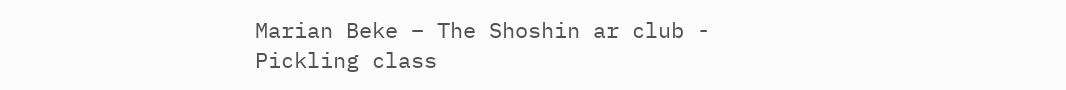Marian Beke – The Shoshin ar club - Pickling class